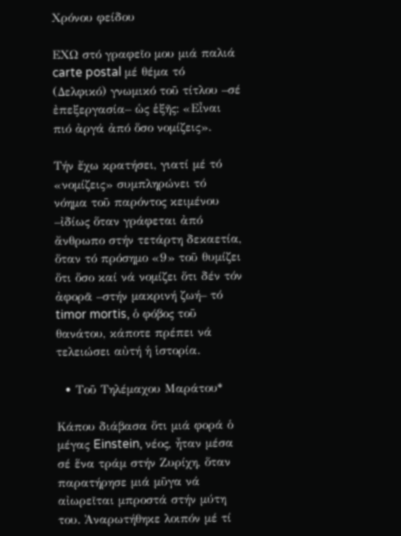Χρόνου φείδου

ΕΧΩ στό γραφεῖο μου μιά παλιά carte postal μέ θέμα τό (Δελφικό) γνωμικό τοῦ τίτλου –σέ ἐπεξεργασία– ὡς ἑξῆς: «Εἶναι πιό ἀργά ἀπό ὅσο νομίζεις».

Τήν ἔχω κρατήσει, γιατί μέ τό «νομίζεις» συμπληρώνει τό νόημα τοῦ παρόντος κειμένου –ἰδίως ὅταν γράφεται ἀπό ἄνθρωπο στήν τετάρτη δεκαετία, ὅταν τό πρόσημο «9» τοῦ θυμίζει ὅτι ὅσο καί νά νομίζει ὅτι δέν τόν ἀφορᾶ –στήν μακρινή ζωή– τό timor mortis, ὁ φόβος τοῦ θανάτου, κάποτε πρέπει νά τελειώσει αὐτή ἡ ἱστορία.

  • Τοῦ Τηλέμαχου Μαράτου*

Κάπου διάβασα ὅτι μιά φορά ὁ μέγας Einstein, νέος, ἦταν μέσα σέ ἕνα τράμ στήν Ζυρίχη, ὅταν παρατήρησε μιά μῦγα νά αἰωρεῖται μπροστά στήν μύτη του. Ἀναρωτήθηκε λοιπόν μέ τί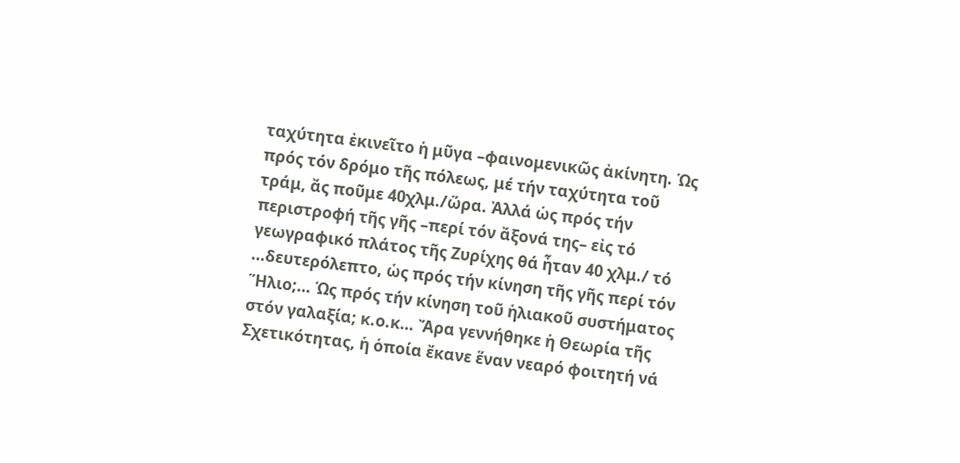ταχύτητα ἐκινεῖτο ἡ μῦγα –φαινομενικῶς ἀκίνητη. Ὡς πρός τόν δρόμο τῆς πόλεως, μέ τήν ταχύτητα τοῦ τράμ, ἄς ποῦμε 40χλμ./ὥρα. Ἀλλά ὡς πρός τήν περιστροφή τῆς γῆς –περί τόν ἄξονά της– εἰς τό γεωγραφικό πλάτος τῆς Ζυρίχης θά ἦταν 40 χλμ./ τό …δευτερόλεπτο, ὡς πρός τήν κίνηση τῆς γῆς περί τόν Ἥλιο;… Ὡς πρός τήν κίνηση τοῦ ἡλιακοῦ συστήματος στόν γαλαξία; κ.ο.κ… Ἄρα γεννήθηκε ἡ Θεωρία τῆς Σχετικότητας, ἡ ὁποία ἔκανε ἕναν νεαρό φοιτητή νά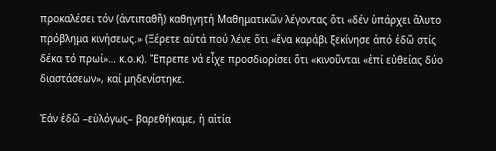προκαλέσει τόν (ἀντιπαθῆ) καθηγητή Μαθηματικῶν λέγοντας ὅτι «δέν ὑπάρχει ἄλυτο πρόβλημα κινήσεως.» (Ξέρετε αὐτά πού λένε ὅτι «ἕνα καράβι ξεκίνησε ἀπό ἐδῶ στίς δέκα τό πρωί»… κ.ο.κ). Ἔπρεπε νά εἶχε προσδιορίσει ὅτι «κινοῦνται «ἐπί εὐθείας δύο διαστάσεων», καί μηδενίστηκε.

Ἐάν ἐδῶ –εὐλόγως– βαρεθήκαμε, ἡ αἰτία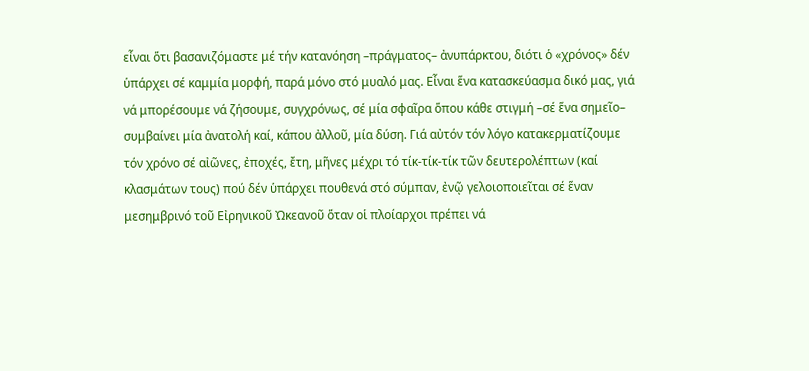εἶναι ὅτι βασανιζόμαστε μέ τήν κατανόηση –πράγματος– ἀνυπάρκτου, διότι ὁ «χρόνος» δέν ὑπάρχει σέ καμμία μορφή, παρά μόνο στό μυαλό μας. Εἶναι ἕνα κατασκεύασμα δικό μας, γιά νά μπορέσουμε νά ζήσουμε, συγχρόνως, σέ μία σφαῖρα ὅπου κάθε στιγμή –σέ ἕνα σημεῖο– συμβαίνει μία ἀνατολή καί, κάπου ἀλλοῦ, μία δύση. Γιά αὐτόν τόν λόγο κατακερματίζουμε τόν χρόνο σέ αἰῶνες, ἐποχές, ἔτη, μῆνες μέχρι τό τίκ-τίκ-τίκ τῶν δευτερολέπτων (καί κλασμάτων τους) πού δέν ὑπάρχει πουθενά στό σύμπαν, ἐνῷ γελοιοποιεῖται σέ ἕναν μεσημβρινό τοῦ Εἰρηνικοῦ Ὠκεανοῦ ὅταν οἱ πλοίαρχοι πρέπει νά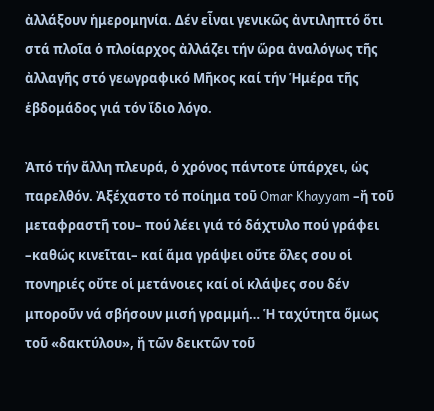ἀλλάξουν ἡμερομηνία. Δέν εἶναι γενικῶς ἀντιληπτό ὅτι στά πλοῖα ὁ πλοίαρχος ἀλλάζει τήν ὥρα ἀναλόγως τῆς ἀλλαγῆς στό γεωγραφικό Μῆκος καί τήν Ἡμέρα τῆς ἑβδομάδος γιά τόν ἴδιο λόγο.

Ἀπό τήν ἄλλη πλευρά, ὁ χρόνος πάντοτε ὑπάρχει, ὡς παρελθόν. Ἀξέχαστο τό ποίημα τοῦ Omar Khayyam –ἤ τοῦ μεταφραστῆ του– πού λέει γιά τό δάχτυλο πού γράφει –καθώς κινεῖται– καί ἅμα γράψει οὔτε ὅλες σου οἱ πονηριές οὔτε οἱ μετάνοιες καί οἱ κλάψες σου δέν μποροῦν νά σβήσουν μισή γραμμή… Ἡ ταχύτητα ὅμως τοῦ «δακτύλου», ἤ τῶν δεικτῶν τοῦ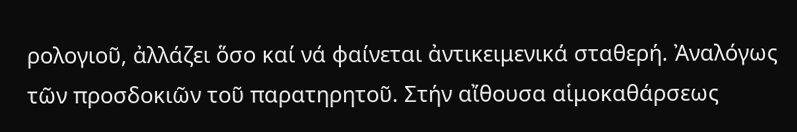ρολογιοῦ, ἀλλάζει ὅσο καί νά φαίνεται ἀντικειμενικά σταθερή. Ἀναλόγως τῶν προσδοκιῶν τοῦ παρατηρητοῦ. Στήν αἴθουσα αἱμοκαθάρσεως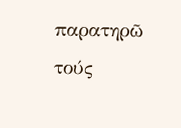παρατηρῶ τούς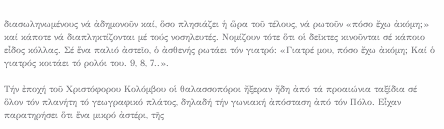διασωληνωμένους νά ἀδημονοῦν καί, ὅσο πλησιάζει ἡ ὥρα τοῦ τέλους, νά ρωτοῦν «πόσο ἔχω ἀκόμη;» καί κάποτε νά διαπληκτίζονται μέ τούς νοσηλευτές. Νομίζουν τότε ὅτι οἱ δεῖκτες κινοῦνται σέ κάποιο εἶδος κόλλας. Σέ ἕνα παλιό ἀστεῖο, ὁ ἀσθενής ρωτάει τόν γιατρό: «Γιατρέ μου, πόσο ἔχω ἀκόμη; Καί ὁ γιατρός κοιτάει τό ρολόι του. 9, 8, 7..».

Τήν ἐποχή τοῦ Χριστόφορου Κολόμβου οἱ θαλασσοπόροι ἤξεραν ἤδη ἀπό τά προαιώνια ταξίδια σέ ὅλον τόν πλανήτη τό γεωγραφικό πλάτος, δηλαδή τήν γωνιακή ἀπόσταση ἀπό τόν Πόλο. Εἶχαν παρατηρήσει ὅτι ἕνα μικρό ἀστέρι, τῆς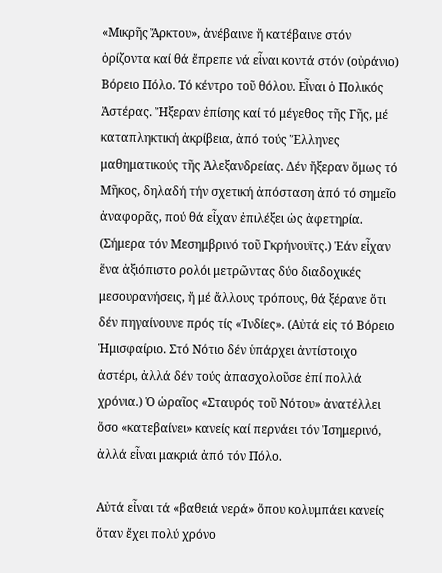«Μικρῆς Ἄρκτου», ἀνέβαινε ἤ κατέβαινε στόν ὁρίζοντα καί θά ἔπρεπε νά εἶναι κοντά στόν (οὐράνιο) Βόρειο Πόλο. Τό κέντρο τοῦ θόλου. Εἶναι ὁ Πολικός Ἀστέρας. Ἤξεραν ἐπίσης καί τό μέγεθος τῆς Γῆς, μέ καταπληκτική ἀκρίβεια, ἀπό τούς Ἕλληνες μαθηματικούς τῆς Ἀλεξανδρείας. Δέν ἤξεραν ὅμως τό Μῆκος, δηλαδή τήν σχετική ἀπόσταση ἀπό τό σημεῖο ἀναφορᾶς, πού θά εἶχαν ἐπιλέξει ὡς ἀφετηρία. (Σήμερα τόν Μεσημβρινό τοῦ Γκρήνουϊτς.) Ἐάν εἶχαν ἕνα ἀξιόπιστο ρολόι μετρῶντας δύο διαδοχικές μεσουρανήσεις, ἤ μέ ἄλλους τρόπους, θά ξέρανε ὅτι δέν πηγαίνουνε πρός τίς «Ἰνδίες». (Αὐτά εἰς τό Βόρειο Ἡμισφαίριο. Στό Νότιο δέν ὑπάρχει ἀντίστοιχο ἀστέρι, ἀλλά δέν τούς ἀπασχολοῦσε ἐπί πολλά χρόνια.) Ὁ ὡραῖος «Σταυρός τοῦ Νότου» ἀνατέλλει ὅσο «κατεβαίνει» κανείς καί περνάει τόν Ἰσημερινό, ἀλλά εἶναι μακριά ἀπό τόν Πόλο.

Αὐτά εἶναι τά «βαθειά νερά» ὅπου κολυμπάει κανείς ὅταν ἔχει πολύ χρόνο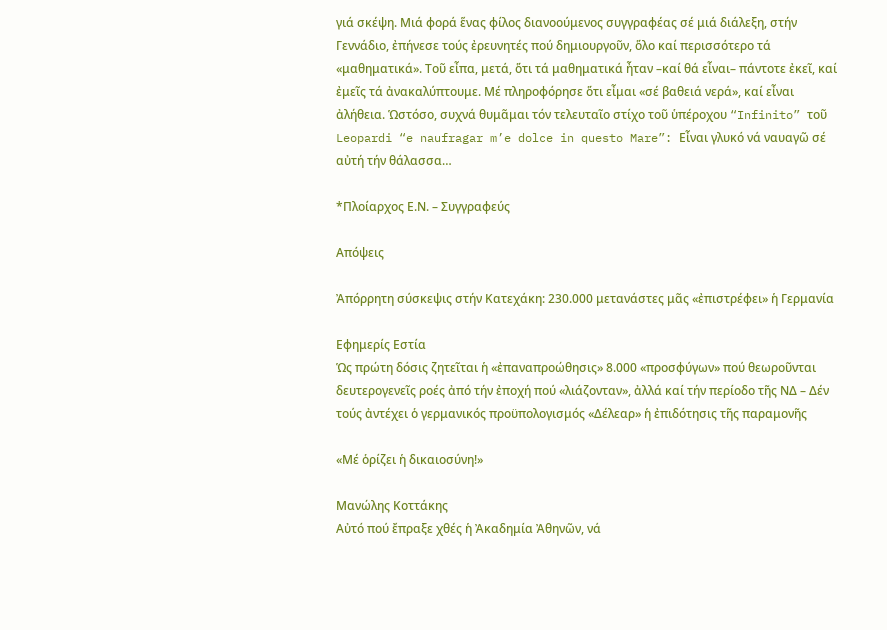γιά σκέψη. Μιά φορά ἕνας φίλος διανοούμενος συγγραφέας σέ μιά διάλεξη, στήν Γεννάδιο, ἐπήνεσε τούς ἐρευνητές πού δημιουργοῦν, ὅλο καί περισσότερο τά «μαθηματικά». Τοῦ εἶπα, μετά, ὅτι τά μαθηματικά ἦταν –καί θά εἶναι– πάντοτε ἐκεῖ, καί ἐμεῖς τά ἀνακαλύπτουμε. Μέ πληροφόρησε ὅτι εἶμαι «σέ βαθειά νερά», καί εἶναι ἀλήθεια. Ὡστόσο, συχνά θυμᾶμαι τόν τελευταῖο στίχο τοῦ ὑπέροχου “Infinito” τοῦ Leopardi “e naufragar m’e dolce in questo Mare”: Eἶναι γλυκό νά ναυαγῶ σέ αὐτή τήν θάλασσα…

*Πλοίαρχος Ε.Ν. – Συγγραφεύς

Απόψεις

Ἀπόρρητη σύσκεψις στήν Κατεχάκη: 230.000 μετανάστες μᾶς «ἐπιστρέφει» ἡ Γερμανία

Εφημερίς Εστία
Ὡς πρώτη δόσις ζητεῖται ἡ «ἐπαναπροώθησις» 8.000 «προσφύγων» πού θεωροῦνται δευτερογενεῖς ροές ἀπό τήν ἐποχή πού «λιάζονταν», ἀλλά καί τήν περίοδο τῆς ΝΔ – Δέν τούς ἀντέχει ὁ γερμανικός προϋπολογισμός «Δέλεαρ» ἡ ἐπιδότησις τῆς παραμονῆς

«Μέ ὁρίζει ἡ δικαιοσύνη!»

Μανώλης Κοττάκης
Αὐτό πού ἔπραξε χθές ἡ Ἀκαδημία Ἀθηνῶν, νά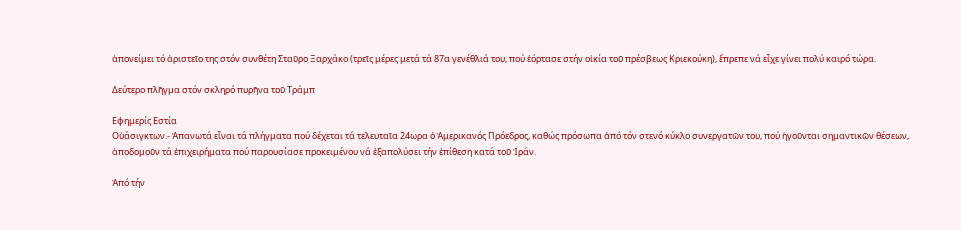ἀπονείμει τό ἀριστεῖο της στόν συνθέτη Σταῦρο Ξαρχάκο (τρεῖς μέρες μετά τά 87α γενέθλιά του, πού ἑόρτασε στήν οἰκία τοῦ πρέσβεως Κριεκούκη), ἔπρεπε νά εἶχε γίνει πολύ καιρό τώρα.

Δεύτερo πλῆγμα στόν σκληρό πυρῆνα τοῦ Τράμπ

Εφημερίς Εστία
Οὐάσιγκτων.- Ἀπανωτά εἶναι τά πλήγματα πού δέχεται τά τελευταῖα 24ωρα ὁ Ἀμερικανός Πρόεδρος, καθώς πρόσωπα ἀπό τόν στενό κύκλο συνεργατῶν του, πού ἡγοῦνται σημαντικῶν θέσεων, ἀποδομοῦν τά ἐπιχειρήματα πού παρουσίασε προκειμένου νά ἐξαπολύσει τήν ἐπίθεση κατά τοῦ Ἰράν.

Ἀπό τήν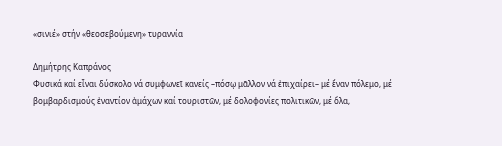«σινιέ» στήν «θεοσεβούμενη» τυραννία

Δημήτρης Καπράνος
Φυσικά καί εἶναι δύσκολο νά συμφωνεῖ κανείς –πόσῳ μᾶλλον νά ἐπιχαίρει– μέ ἕναν πόλεμο, μέ βομβαρδισμούς ἐναντίον ἀμάχων καί τουριστῶν, μέ δολοφονίες πολιτικῶν, μέ ὅλα,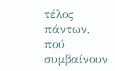τέλος πάντων, πού συμβαίνουν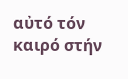αὐτό τόν καιρό στήν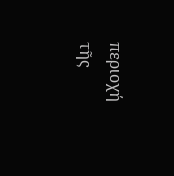περιοχή τῆς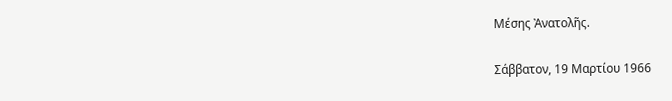Μέσης Ἀνατολῆς.

Σάββατον, 19 Μαρτίου 1966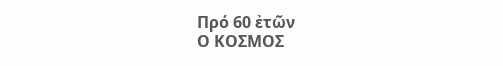Πρό 60 ἐτῶν
Ο ΚΟΣΜΟΣ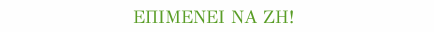ΕΠΙΜΕΝΕΙ ΝΑ ΖΗ!